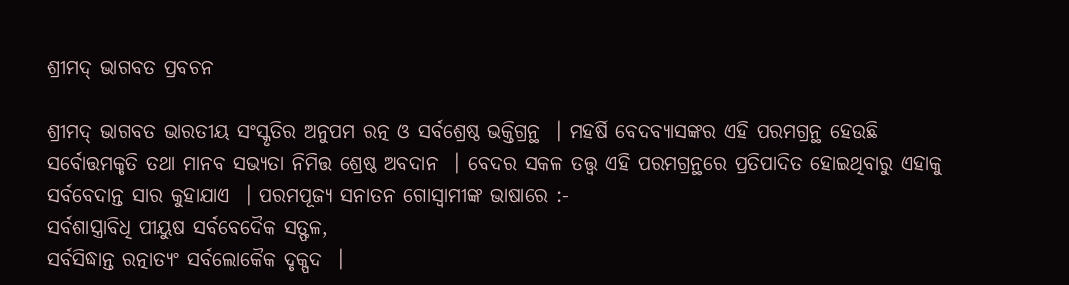ଶ୍ରୀମଦ୍ ଭାଗବତ ପ୍ରବଚନ

ଶ୍ରୀମଦ୍ ଭାଗବତ ଭାରତୀୟ ସଂସ୍କୃତିର ଅନୁପମ ରତ୍ନ ଓ ସର୍ବଶ୍ରେଷ୍ଠ ଭକ୍ତିଗ୍ରନ୍ଥ  । ମହର୍ଷି ବେଦବ୍ୟାସଙ୍କର ଏହି ପରମଗ୍ରନ୍ଥ ହେଉଛି ସର୍ବୋତ୍ତମକୃତି ତଥା ମାନବ ସଭ୍ୟତା ନିମିତ୍ତ ଶ୍ରେଷ୍ଠ ଅବଦାନ  । ବେଦର ସକଳ ତତ୍ତ୍ୱ ଏହି ପରମଗ୍ରନ୍ଥରେ ପ୍ରତିପାଦିତ ହୋଇଥିବାରୁ ଏହାକୁ ସର୍ବବେଦାନ୍ତ ସାର କୁହାଯାଏ  । ପରମପୂଜ୍ୟ ସନାତନ ଗୋସ୍ୱାମୀଙ୍କ ଭାଷାରେ :-
ସର୍ବଶାସ୍ତ୍ରାବିଧି ପୀୟୁଷ ସର୍ବବେଦୈକ ସତ୍ଫଳ,
ସର୍ବସିଦ୍ଧାନ୍ତ ରତ୍ନାତ୍ୟଂ ସର୍ବଲୋକୈକ ଦୃକ୍ପଦ  ।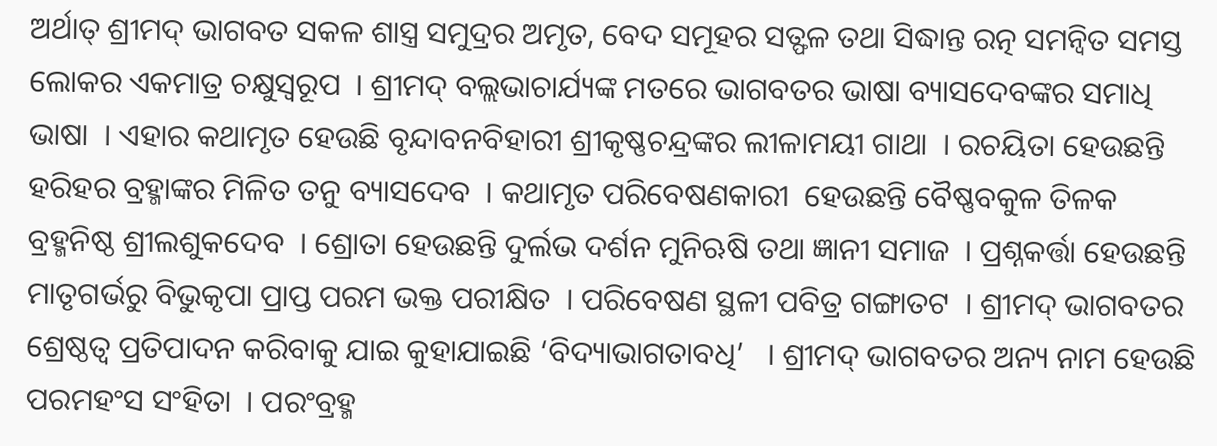ଅର୍ଥାତ୍ ଶ୍ରୀମଦ୍ ଭାଗବତ ସକଳ ଶାସ୍ତ୍ର ସମୁଦ୍ରର ଅମୃତ, ବେଦ ସମୂହର ସତ୍ଫଳ ତଥା ସିଦ୍ଧାନ୍ତ ରତ୍ନ ସମନ୍ୱିତ ସମସ୍ତ ଲୋକର ଏକମାତ୍ର ଚକ୍ଷୁସ୍ୱରୂପ  । ଶ୍ରୀମଦ୍ ବଲ୍ଲଭାଚାର୍ଯ୍ୟଙ୍କ ମତରେ ଭାଗବତର ଭାଷା ବ୍ୟାସଦେବଙ୍କର ସମାଧି ଭାଷା  । ଏହାର କଥାମୃତ ହେଉଛି ବୃନ୍ଦାବନବିହାରୀ ଶ୍ରୀକୃଷ୍ଣଚନ୍ଦ୍ରଙ୍କର ଲୀଳାମୟୀ ଗାଥା  । ରଚୟିତା ହେଉଛନ୍ତି ହରିହର ବ୍ରହ୍ମାଙ୍କର ମିଳିତ ତନୁ ବ୍ୟାସଦେବ  । କଥାମୃତ ପରିବେଷଣକାରୀ  ହେଉଛନ୍ତି ବୈଷ୍ଣବକୁଳ ତିଳକ ବ୍ରହ୍ମନିଷ୍ଠ ଶ୍ରୀଲଶୁକଦେବ  । ଶ୍ରୋତା ହେଉଛନ୍ତି ଦୁର୍ଲଭ ଦର୍ଶନ ମୁନିଋଷି ତଥା ଜ୍ଞାନୀ ସମାଜ  । ପ୍ରଶ୍ନକର୍ତ୍ତା ହେଉଛନ୍ତି ମାତୃଗର୍ଭରୁ ବିଭୁକୃପା ପ୍ରାପ୍ତ ପରମ ଭକ୍ତ ପରୀକ୍ଷିତ  । ପରିବେଷଣ ସ୍ଥଳୀ ପବିତ୍ର ଗଙ୍ଗାତଟ  । ଶ୍ରୀମଦ୍ ଭାଗବତର ଶ୍ରେଷ୍ଠତ୍ୱ ପ୍ରତିପାଦନ କରିବାକୁ ଯାଇ କୁହାଯାଇଛି ‘ବିଦ୍ୟାଭାଗତାବଧି’   । ଶ୍ରୀମଦ୍ ଭାଗବତର ଅନ୍ୟ ନାମ ହେଉଛି ପରମହଂସ ସଂହିତା  । ପରଂବ୍ରହ୍ମ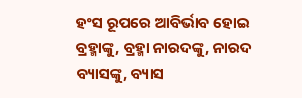ହଂସ ରୂପରେ ଆବିର୍ଭାବ ହୋଇ ବ୍ରହ୍ମାଙ୍କୁ, ବ୍ରହ୍ମା ନାରଦଙ୍କୁ, ନାରଦ ବ୍ୟାସଙ୍କୁ, ବ୍ୟାସ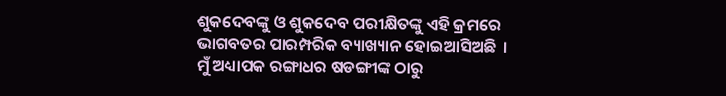ଶୁକଦେବଙ୍କୁ ଓ ଶୁକଦେବ ପରୀକ୍ଷିତଙ୍କୁ ଏହି କ୍ରମରେ ଭାଗବତର ପାରମ୍ପରିକ ବ୍ୟାଖ୍ୟାନ ହୋଇଆସିଅଛି  ।
ମୁଁ ଅଧ୍ୟାପକ ରଙ୍ଗାଧର ଷଡଙ୍ଗୀଙ୍କ ଠାରୁ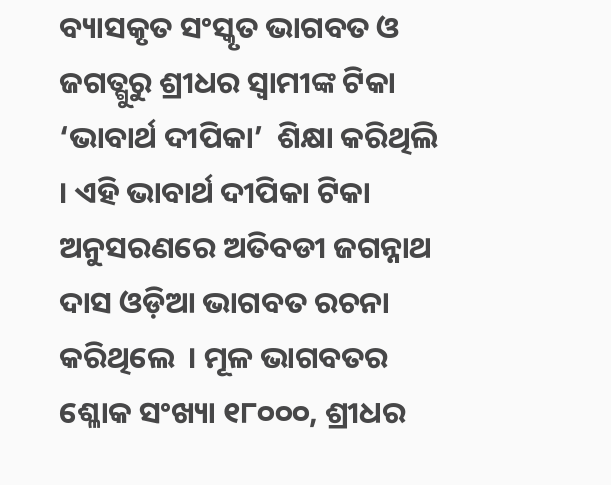ବ୍ୟାସକୃତ ସଂସ୍କୃତ ଭାଗବତ ଓ ଜଗତ୍ଗୁରୁ ଶ୍ରୀଧର ସ୍ୱାମୀଙ୍କ ଟିକା ‘ଭାବାର୍ଥ ଦୀପିକା’  ଶିକ୍ଷା କରିଥିଲି  । ଏହି ଭାବାର୍ଥ ଦୀପିକା ଟିକା ଅନୁସରଣରେ ଅତିବଡୀ ଜଗନ୍ନାଥ ଦାସ ଓଡ଼ିଆ ଭାଗବତ ରଚନା କରିଥିଲେ  । ମୂଳ ଭାଗବତର ଶ୍ଳୋକ ସଂଖ୍ୟା ୧୮୦୦୦, ଶ୍ରୀଧର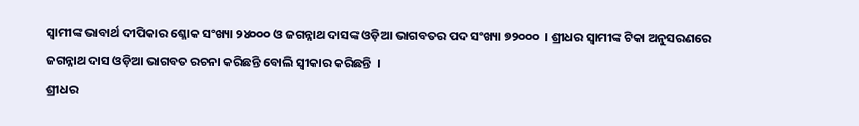ସ୍ୱାମୀଙ୍କ ଭାବାର୍ଥ ଦୀପିକାର ଶ୍ଳୋକ ସଂଖ୍ୟା ୨୪୦୦୦ ଓ ଜଗନ୍ନାଥ ଦାସଙ୍କ ଓଡ଼ିଆ ଭାଗବତର ପଦ ସଂଖ୍ୟା ୭୨୦୦୦  । ଶ୍ରୀଧର ସ୍ୱାମୀଙ୍କ ଟିକା ଅନୁସରଣରେ ଜଗନ୍ନାଥ ଦାସ ଓଡ଼ିଆ ଭାଗବତ ରଚନା କରିଛନ୍ତି ବୋଲି ସ୍ୱୀକାର କରିଛନ୍ତି  ।
ଶ୍ରୀଧର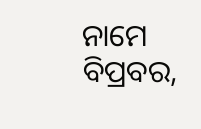ନାମେ ବିପ୍ରବର,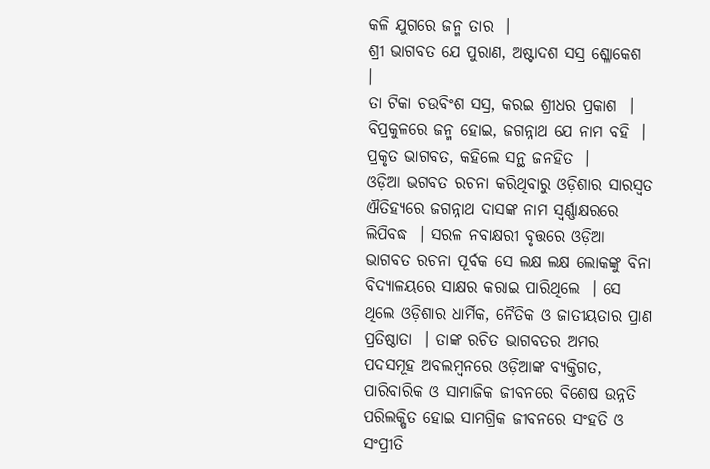କଳି ଯୁଗରେ ଜନ୍ମ ତାର  ।
ଶ୍ରୀ ଭାଗବତ ଯେ ପୁରାଣ, ଅଷ୍ଟାଦଶ ସସ୍ର ଶ୍ଳୋକେଶ  ।
ତା ଟିକା ଚଉବିଂଶ ସସ୍ର, କରଇ ଶ୍ରୀଧର ପ୍ରକାଶ  ।
ବିପ୍ରକୁଳରେ ଜନ୍ମ ହୋଇ, ଜଗନ୍ନାଥ ଯେ ନାମ ବହି  ।
ପ୍ରକୃତ ଭାଗବତ, କହିଲେ ସନ୍ଥ ଜନହିତ  ।
ଓଡ଼ିଆ ଭଗବତ ରଚନା କରିଥିବାରୁ ଓଡ଼ିଶାର ସାରସ୍ୱତ ଐତିହ୍ୟରେ ଜଗନ୍ନାଥ ଦାସଙ୍କ ନାମ ସ୍ୱର୍ଣ୍ଣାକ୍ଷରରେ ଲିପିବଦ୍ଧ  । ସରଳ ନବାକ୍ଷରୀ ବୃତ୍ତରେ ଓଡ଼ିଆ ଭାଗବତ ରଚନା ପୂର୍ବକ ସେ ଲକ୍ଷ ଲକ୍ଷ ଲୋକଙ୍କୁ ବିନା ବିଦ୍ୟାଳୟରେ ସାକ୍ଷର କରାଇ ପାରିଥିଲେ  । ସେ ଥିଲେ ଓଡ଼ିଶାର ଧାର୍ମିକ, ନୈତିକ ଓ ଜାତୀୟତାର ପ୍ରାଣ ପ୍ରତିଷ୍ଠାତା  । ତାଙ୍କ ରଚିତ ଭାଗବତର ଅମର ପଦସମୂହ ଅବଲମ୍ବନରେ ଓଡ଼ିଆଙ୍କ ବ୍ୟକ୍ତିଗତ, ପାରିବାରିକ ଓ ସାମାଜିକ ଜୀବନରେ ବିଶେଷ ଉନ୍ନତି ପରିଲକ୍ଷିତ ହୋଇ ସାମଗ୍ରିକ ଜୀବନରେ ସଂହତି ଓ ସଂପ୍ରୀତି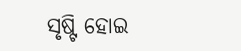ସୃଷ୍ଟି ହୋଇ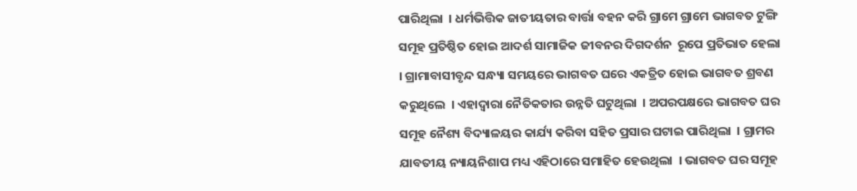ପାରିଥିଲା  । ଧର୍ମଭିତ୍ତିକ ଜାତୀୟତାର ବାର୍ତ୍ତା ବହନ କରି ଗ୍ରାମେ ଗ୍ରାମେ ଭାଗବତ ଟୁଙ୍ଗି ସମୂହ ପ୍ରତିଷ୍ଠିତ ହୋଇ ଆଦର୍ଶ ସାମାଜିକ ଜୀବନର ଦିଗଦର୍ଶନ  ରୂପେ ପ୍ରତିଭାତ ହେଲା  । ଗ୍ରାମାବାସୀବୃନ୍ଦ ସନ୍ଧ୍ୟା ସମୟରେ ଭାଗବତ ଘରେ ଏକତ୍ରିତ ହୋଇ ଭାଗବତ ଶ୍ରବଣ କରୁଥିଲେ  । ଏହାଦ୍ୱାରା ନୈତିକତାର ଉନ୍ନତି ଘଟୁଥିଲା  । ଅପରପକ୍ଷରେ ଭାଗବତ ଘର ସମୂହ ନୈଶ୍ୟ ବିଦ୍ୟାଳୟର କାର୍ଯ୍ୟ କରିବା ସହିତ ପ୍ରସାର ଘଟାଇ ପାରିଥିଲା  । ଗ୍ରାମର ଯାବତୀୟ ନ୍ୟାୟନିଶାପ ମଧ୍ୟ ଏହିଠାରେ ସମାହିତ ହେଉଥିଲା  । ଭାଗବତ ଘର ସମୂହ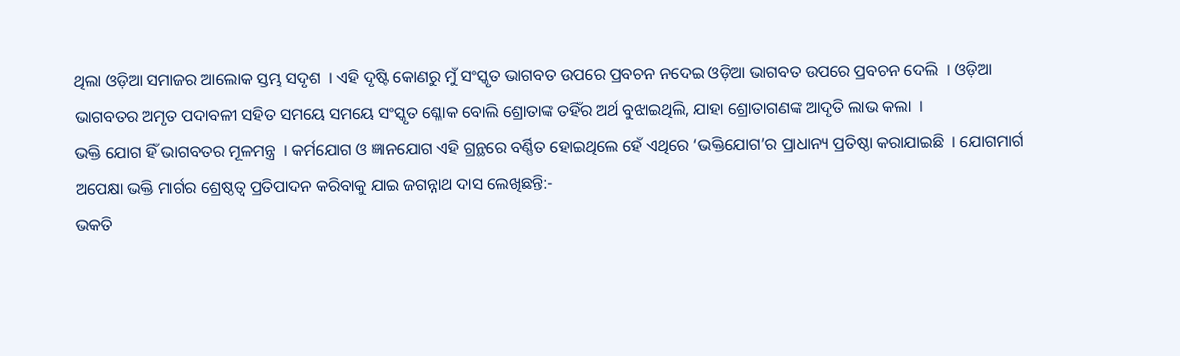ଥିଲା ଓଡ଼ିଆ ସମାଜର ଆଲୋକ ସ୍ତମ୍ଭ ସଦୃଶ  । ଏହି ଦୃଷ୍ଟି କୋଣରୁ ମୁଁ ସଂସ୍କୃତ ଭାଗବତ ଉପରେ ପ୍ରବଚନ ନଦେଇ ଓଡ଼ିଆ ଭାଗବତ ଉପରେ ପ୍ରବଚନ ଦେଲି  । ଓଡ଼ିଆ ଭାଗବତର ଅମୃତ ପଦାବଳୀ ସହିତ ସମୟେ ସମୟେ ସଂସ୍କୃତ ଶ୍ଳୋକ ବୋଲି ଶ୍ରୋତାଙ୍କ ତହିଁର ଅର୍ଥ ବୁଝାଇଥିଲି, ଯାହା ଶ୍ରୋତାଗଣଙ୍କ ଆଦୃତି ଲାଭ କଲା  ।
ଭକ୍ତି ଯୋଗ ହିଁ ଭାଗବତର ମୂଳମନ୍ତ୍ର  । କର୍ମଯୋଗ ଓ ଜ୍ଞାନଯୋଗ ଏହି ଗ୍ରନ୍ଥରେ ବର୍ଣ୍ଣିତ ହୋଇଥିଲେ ହେଁ ଏଥିରେ ‘ଭକ୍ତିଯୋଗ’ର ପ୍ରାଧାନ୍ୟ ପ୍ରତିଷ୍ଠା କରାଯାଇଛି  । ଯୋଗମାର୍ଗ ଅପେକ୍ଷା ଭକ୍ତି ମାର୍ଗର ଶ୍ରେଷ୍ଠତ୍ୱ ପ୍ରତିପାଦନ କରିବାକୁ ଯାଇ ଜଗନ୍ନାଥ ଦାସ ଲେଖିଛନ୍ତି:-
ଭକତି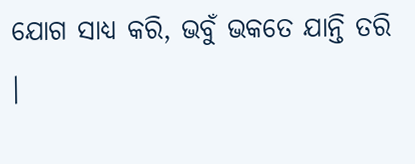ଯୋଗ ସାଧ୍ୟ କରି, ଭବୁଁ ଭକତେ ଯାନ୍ତି ତରି  ।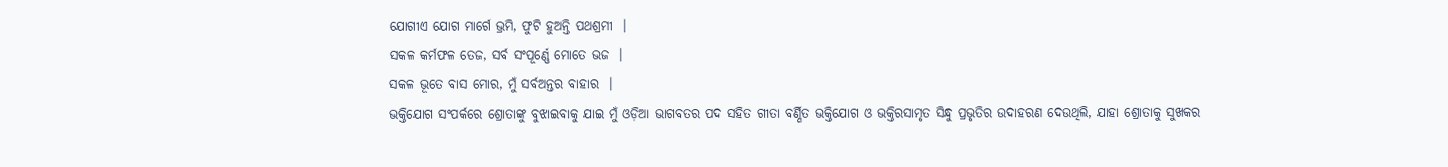ଯୋଗୀଏ ଯୋଗ ମାର୍ଗେ ଭ୍ରମି, ଫୁଟି ହୁଅନ୍ତି ପଥଶ୍ରମୀ  ।
ସକଳ କର୍ମଫଳ ତେଜ, ସର୍ବ ସଂପୂର୍ଣ୍ଣେ ମୋତେ ଭଜ  ।
ସକଳ ଭୂତେ ବାସ ମୋର, ମୁଁ ସର୍ବଅନ୍ତର ବାହାର  ।
ଭକ୍ତିଯୋଗ ସଂପର୍କରେ ଶ୍ରୋତାଙ୍କୁ ବୁଝାଇବାକୁ ଯାଇ ମୁଁ ଓଡ଼ିଆ ଭାଗବତର ପଦ ସହିତ ଗୀତା ବର୍ଣ୍ଣିତ ଭକ୍ତିଯୋଗ ଓ ଭକ୍ତିରସାମୃତ ସିନ୍ଧୁ ପ୍ରଭୃତିର ଉଦାହରଣ ଦେଉଥିଲି, ଯାହା ଶ୍ରୋତାକୁ ସୁଖକର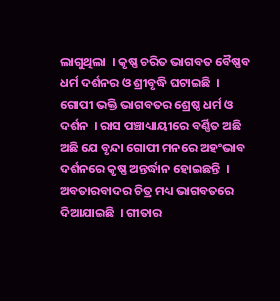ଲାଗୁଥିଲା  । କୃଷ୍ଣ ଚରିତ ଭାଗବତ ବୈଷ୍ଣବ ଧର୍ମ ଦର୍ଶନର ଓ ଶ୍ରୀବୃଦ୍ଧି ଘଟାଇଛି  । ଗୋପୀ ଭକ୍ତି ଭାଗବତର ଶ୍ରେଷ୍ଠ ଧର୍ମ ଓ ଦର୍ଶନ  । ରାସ ପଞ୍ଚାଧ୍ୟାୟୀରେ ବର୍ଣ୍ଣିତ ଅଛି ଅଛି ଯେ ବୃନ୍ଦା ଗୋପୀ ମନରେ ଅହଂଭାବ ଦର୍ଶନରେ କୃଷ୍ଣ ଅନ୍ତର୍ଦ୍ଧାନ ହୋଇଛନ୍ତି  ।
ଅବତାରବାଦର ଚିତ୍ର ମଧ୍ୟ ଭାଗବତରେ ଦିଆଯାଇଛି  । ଗୀତାର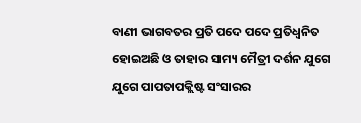ବାଣୀ ଭାଗବତର ପ୍ରତି ପଦେ ପଦେ ପ୍ରତିଧ୍ୱନିତ ହୋଇଅଛି ଓ ତାହାର ସାମ୍ୟ ମୈତ୍ରୀ ଦର୍ଶନ ଯୁଗେ ଯୁଗେ ପାପତାପକ୍ଲିଷ୍ଟ ସଂସାରର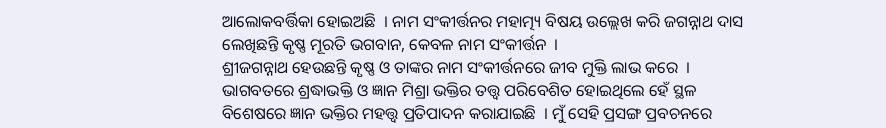ଆଲୋକବର୍ତ୍ତିକା ହୋଇଅଛି  । ନାମ ସଂକୀର୍ତ୍ତନର ମହାତ୍ମ୍ୟ ବିଷୟ ଉଲ୍ଲେଖ କରି ଜଗନ୍ନାଥ ଦାସ ଲେଖିଛନ୍ତି କୃଷ୍ଣ ମୂରତି ଭଗବାନ, କେବଳ ନାମ ସଂକୀର୍ତ୍ତନ  ।
ଶ୍ରୀଜଗନ୍ନାଥ ହେଉଛନ୍ତି କୃଷ୍ଣ ଓ ତାଙ୍କର ନାମ ସଂକୀର୍ତ୍ତନରେ ଜୀବ ମୁକ୍ତି ଲାଭ କରେ  । ଭାଗବତରେ ଶ୍ରଦ୍ଧାଭକ୍ତି ଓ ଜ୍ଞାନ ମିଶ୍ରା ଭକ୍ତିର ତତ୍ତ୍ୱ ପରିବେଶିତ ହୋଇଥିଲେ ହେଁ ସ୍ଥଳ ବିଶେଷରେ ଜ୍ଞାନ ଭକ୍ତିର ମହତ୍ତ୍ୱ ପ୍ରତିପାଦନ କରାଯାଇଛି  । ମୁଁ ସେହି ପ୍ରସଙ୍ଗ ପ୍ରବଚନରେ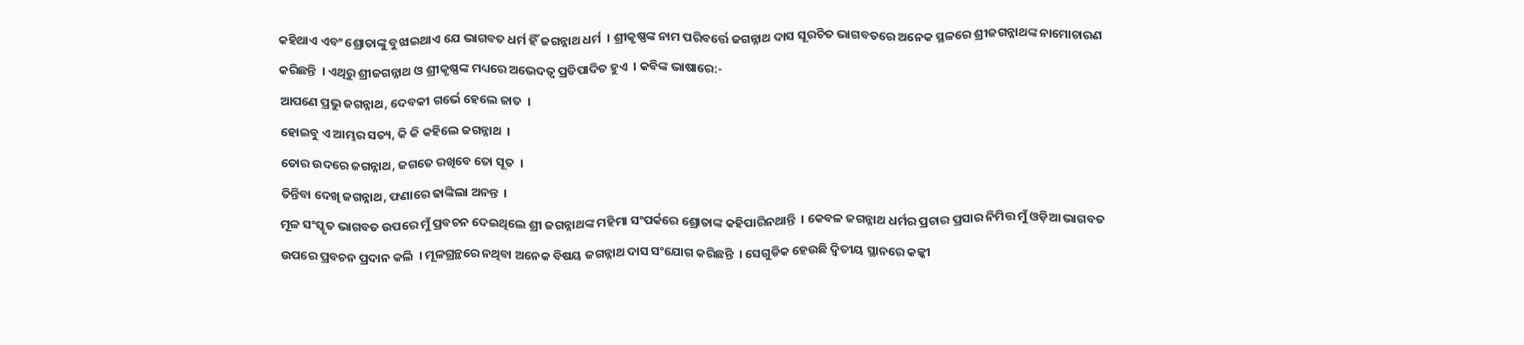କହିଥାଏ ଏବଂ ଶ୍ରୋତାଙ୍କୁ ବୁଝାଇଥାଏ ଯେ ଭାଗବତ ଧର୍ମ ହିଁ ଜଗନ୍ନାଥ ଧର୍ମ  । ଶ୍ରୀକୃଷ୍ଣଙ୍କ ନାମ ପରିବର୍ତ୍ତେ ଜଗନ୍ନାଥ ଦାସ ସୂରଚିତ ଭାଗବତରେ ଅନେକ ସ୍ଥଳରେ ଶ୍ରୀଜଗନ୍ନାଥଙ୍କ ନାମୋଚାରଣ କରିଛନ୍ତି  । ଏଥିରୁ ଶ୍ରୀଜଗନ୍ନାଥ ଓ ଶ୍ରୀକୃଷ୍ଣଙ୍କ ମଧ୍ୟରେ ଅଭେଦତ୍ୱ ପ୍ରତିପାଦିତ ହୁଏ  । କବିଙ୍କ ଭାଷାରେ:-
ଆପଣେ ପ୍ରଭୁ ଜଗନ୍ନାଥ, ଦେବକୀ ଗର୍ଭେ ହେଲେ ଜାତ  ।
ହୋଇବୁ ଏ ଆମ୍ଭର ସତ୍ୟ, କି କି କହିଲେ ଜଗନ୍ନାଥ  ।
ତୋର ଉଦରେ ଜଗନ୍ନାଥ, ଜଗତେ ରଖିବେ ତୋ ସୂତ  ।
ତିନ୍ତିବା ଦେଖି ଜଗନ୍ନାଥ, ଫଣାରେ ଢାଙ୍କିଲା ଅନନ୍ତ  ।
ମୂଳ ସଂସ୍କୃତ ଭାଗବତ ଉପରେ ମୁଁ ପ୍ରବଚନ ଦେଇଥିଲେ ଶ୍ରୀ ଜଗନ୍ନାଥଙ୍କ ମହିମା ସଂପର୍କରେ ଶ୍ରୋତାଙ୍କ କହିପାରିନଥାନ୍ତି  । କେବଳ ଜଗନ୍ନାଥ ଧର୍ମର ପ୍ରଚାର ପ୍ରସାର ନିମିତ୍ତ ମୁଁ ଓଡ଼ିଆ ଭାଗବତ ଉପରେ ପ୍ରବଚନ ପ୍ରଦାନ କଲି  । ମୂଳଗ୍ରନ୍ଥରେ ନଥିବା ଅନେକ ବିଷୟ ଜଗନ୍ନାଥ ଦାସ ସଂଯୋଗ କରିଛନ୍ତି  । ସେଗୁଡିକ ହେଉଛି ଦ୍ୱିତୀୟ ସ୍ଥାନରେ କଳ୍କୀ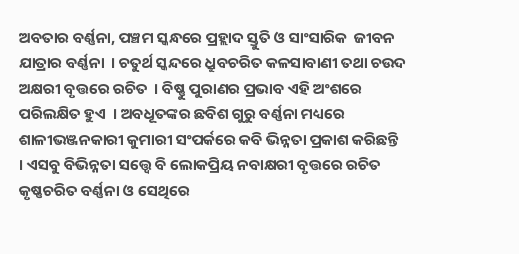ଅବତାର ବର୍ଣ୍ଣନା, ପଞ୍ଚମ ସ୍କନ୍ଧରେ ପ୍ରହ୍ଲାଦ ସ୍ତୁତି ଓ ସାଂସାରିକ  ଜୀବନ ଯାତ୍ରାର ବର୍ଣ୍ଣନା  । ଚତୁର୍ଥ ସ୍କନ୍ଦରେ ଧ୍ରୁବଚରିତ କଳସାବାଣୀ ତଥା ଚଉଦ ଅକ୍ଷରୀ ବୃତ୍ତରେ ରଚିତ  । ବିଷ୍ଣୁ ପୁରାଣର ପ୍ରଭାବ ଏହି ଅଂଶରେ ପରିଲକ୍ଷିତ ହୁଏ  । ଅବଧୂତଙ୍କର ଛବିଶ ଗୁରୁ ବର୍ଣ୍ଣନା ମଧ୍ୟରେ ଶାଳୀଭଞ୍ଜନକାରୀ କୁମାରୀ ସଂପର୍କରେ କବି ଭିନ୍ନତା ପ୍ରକାଶ କରିଛନ୍ତି  । ଏସବୁ ବିଭିନ୍ନତା ସତ୍ତ୍ୱେ ବି ଲୋକପ୍ରିୟ ନବାକ୍ଷରୀ ବୃତ୍ତରେ ରଚିତ କୃଷ୍ଣଚରିତ ବର୍ଣ୍ଣନା ଓ ସେଥିରେ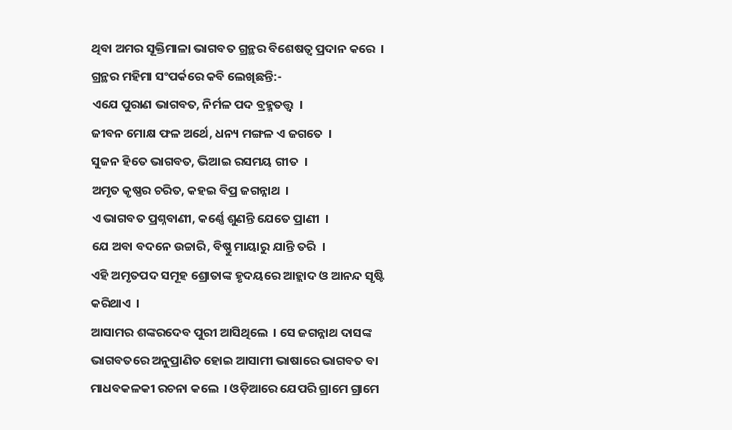ଥିବା ଅମର ସୂକ୍ତିମାଳା ଭାଗବତ ଗ୍ରନ୍ଥର ବିଶେଷତ୍ୱ ପ୍ରଦାନ କରେ  । ଗ୍ରନ୍ଥର ମହିମା ସଂପର୍କରେ କବି ଲେଖିଛନ୍ତି:-
ଏଯେ ପୁରାଣ ଭାଗବତ, ନିର୍ମଳ ପଦ ବ୍ରହ୍ମତତ୍ତ୍ୱ  ।
ଜୀବନ ମୋକ୍ଷ ଫଳ ଅର୍ଥେ, ଧନ୍ୟ ମଙ୍ଗଳ ଏ ଜଗତେ  ।
ସୁଜନ ହିତେ ଭାଗବତ, ଭିଆଇ ରସମୟ ଗୀତ  ।
ଅମୃତ କୃଷ୍ଣର ଚରିତ, କହଇ ବିପ୍ର ଜଗନ୍ନାଥ  ।
ଏ ଭାଗବତ ପ୍ରଶ୍ନବାଣୀ, କର୍ଣ୍ଣେ ଶୁଣନ୍ତି ଯେତେ ପ୍ରାଣୀ  ।
ଯେ ଅବା ବଦନେ ଉଚ୍ଚାରି, ବିଷ୍ଣୁ ମାୟାରୁ ଯାନ୍ତି ତରି  ।
ଏହି ଅମୃତପଦ ସମୂହ ଶ୍ରୋତାଙ୍କ ହୃଦୟରେ ଆହ୍ଲାଦ ଓ ଆନନ୍ଦ ସୃଷ୍ଟି କରିଥାଏ  ।
ଆସାମର ଶଙ୍କରଦେବ ପୁରୀ ଆସିଥିଲେ  । ସେ ଜଗନ୍ନାଥ ଦାସଙ୍କ ଭାଗବତରେ ଅନୁପ୍ରାଣିତ ହୋଇ ଆସାମୀ ଭାଷାରେ ଭାଗବତ ବା ମାଧବକଳକୀ ରଚନା କଲେ  । ଓଡ଼ିଆରେ ଯେପରି ଗ୍ରାମେ ଗ୍ରାମେ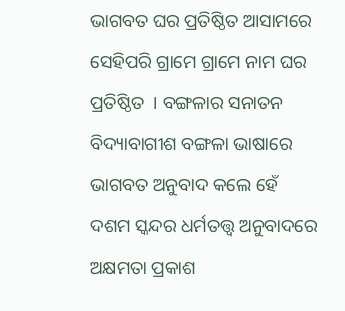ଭାଗବତ ଘର ପ୍ରତିଷ୍ଠିତ ଆସାମରେ ସେହିପରି ଗ୍ରାମେ ଗ୍ରାମେ ନାମ ଘର ପ୍ରତିଷ୍ଠିତ  । ବଙ୍ଗଳାର ସନାତନ ବିଦ୍ୟାବାଗୀଶ ବଙ୍ଗଳା ଭାଷାରେ ଭାଗବତ ଅନୁବାଦ କଲେ ହେଁ ଦଶମ ସ୍କନ୍ଦର ଧର୍ମତତ୍ତ୍ୱ ଅନୁବାଦରେ ଅକ୍ଷମତା ପ୍ରକାଶ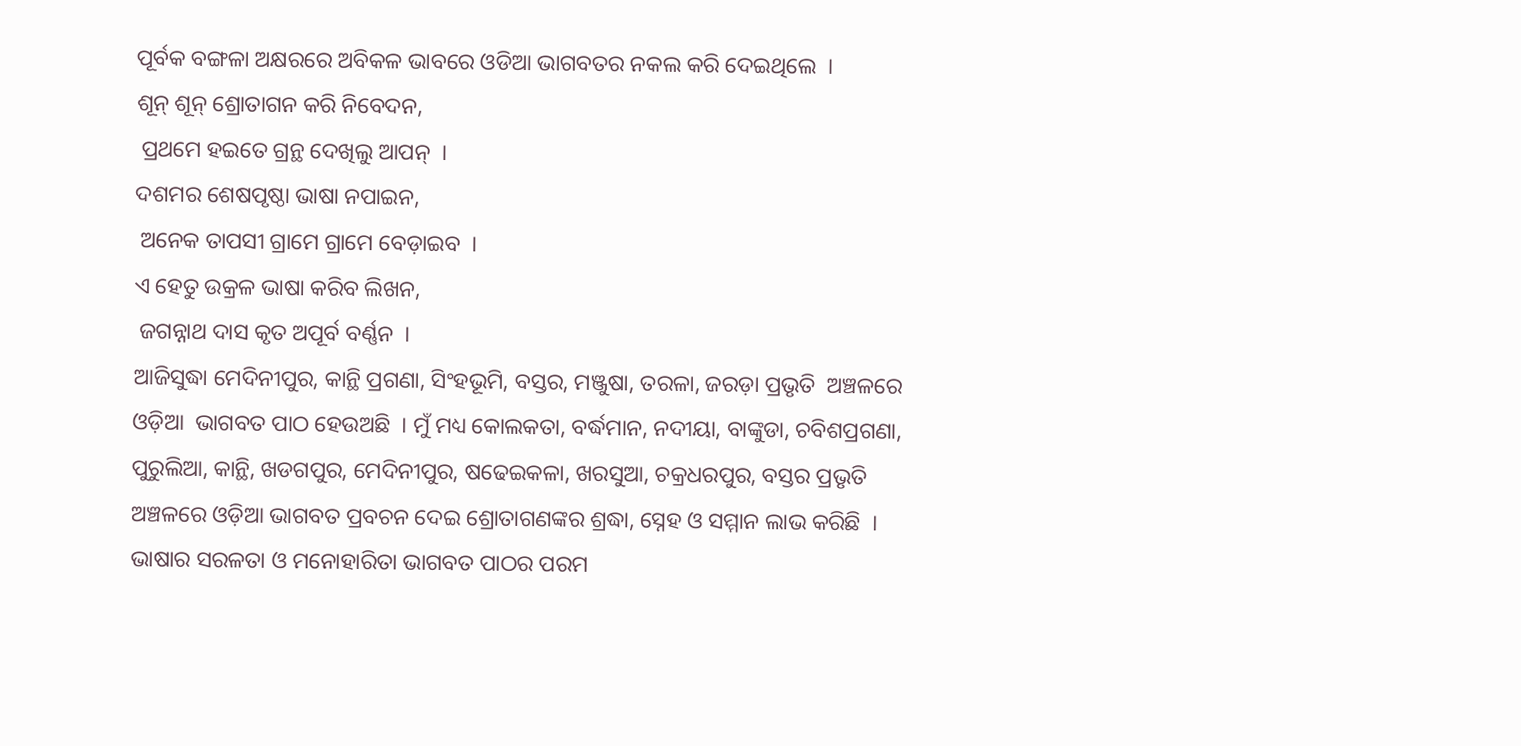ପୂର୍ବକ ବଙ୍ଗଳା ଅକ୍ଷରରେ ଅବିକଳ ଭାବରେ ଓଡିଆ ଭାଗବତର ନକଲ କରି ଦେଇଥିଲେ  ।
ଶୂନ୍ ଶୂନ୍ ଶ୍ରୋତାଗନ କରି ନିବେଦନ,
 ପ୍ରଥମେ ହଇତେ ଗ୍ରନ୍ଥ ଦେଖିଲୁ ଆପନ୍  ।
ଦଶମର ଶେଷପୃଷ୍ଠା ଭାଷା ନପାଇନ,
 ଅନେକ ତାପସୀ ଗ୍ରାମେ ଗ୍ରାମେ ବେଡ଼ାଇବ  ।
ଏ ହେତୁ ଉକ୍ରଳ ଭାଷା କରିବ ଲିଖନ,
 ଜଗନ୍ନାଥ ଦାସ କୃତ ଅପୂର୍ବ ବର୍ଣ୍ଣନ  ।
ଆଜିସୁଦ୍ଧା ମେଦିନୀପୁର, କାନ୍ଥି ପ୍ରଗଣା, ସିଂହଭୂମି, ବସ୍ତର, ମଞ୍ଜୁଷା, ତରଳା, ଜରଡ଼ା ପ୍ରଭୃତି  ଅଞ୍ଚଳରେ ଓଡ଼ିଆ  ଭାଗବତ ପାଠ ହେଉଅଛି  । ମୁଁ ମଧ୍ୟ କୋଲକତା, ବର୍ଦ୍ଧମାନ, ନଦୀୟା, ବାଙ୍କୁଡା, ଚବିଶପ୍ରଗଣା, ପୁରୁଲିଆ, କାନ୍ଥି, ଖଡଗପୁର, ମେଦିନୀପୁର, ଷଢେଇକଳା, ଖରସୁଆ, ଚକ୍ରଧରପୁର, ବସ୍ତର ପ୍ରଭୃତି ଅଞ୍ଚଳରେ ଓଡ଼ିଆ ଭାଗବତ ପ୍ରବଚନ ଦେଇ ଶ୍ରୋତାଗଣଙ୍କର ଶ୍ରଦ୍ଧା, ସ୍ନେହ ଓ ସମ୍ମାନ ଲାଭ କରିଛି  ।
ଭାଷାର ସରଳତା ଓ ମନୋହାରିତା ଭାଗବତ ପାଠର ପରମ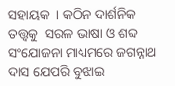ସହାୟକ  । କଠିନ ଦାର୍ଶନିକ ତତ୍ତ୍ୱକୁ  ସରଳ ଭାଷା ଓ ଶବ୍ଦ ସଂଯୋଜନା ମାଧ୍ୟମରେ ଜଗନ୍ନାଥ ଦାସ ଯେପରି ବୁଝାଇ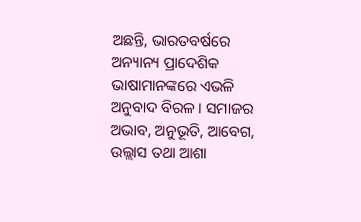ଅଛନ୍ତି, ଭାରତବର୍ଷରେ ଅନ୍ୟାନ୍ୟ ପ୍ରାଦେଶିକ ଭାଷାମାନଙ୍କରେ ଏଭଳି ଅନୁବାଦ ବିରଳ । ସମାଜର ଅଭାବ, ଅନୁଭୂତି, ଆବେଗ, ଉଲ୍ଲାସ ତଥା ଆଶା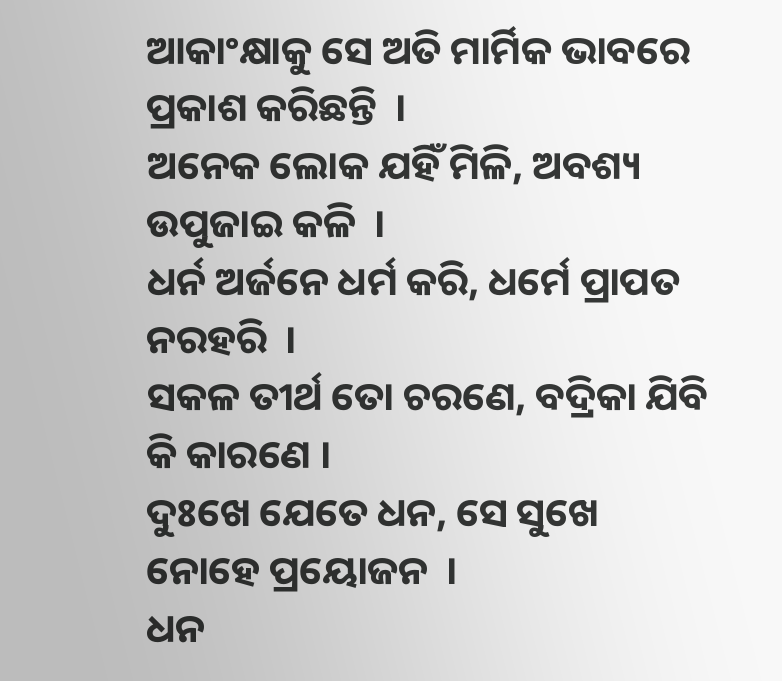ଆକାଂକ୍ଷାକୁ ସେ ଅତି ମାର୍ମିକ ଭାବରେ ପ୍ରକାଶ କରିଛନ୍ତି  ।
ଅନେକ ଲୋକ ଯହିଁ ମିଳି, ଅବଶ୍ୟ ଉପୁଜାଇ କଳି  ।
ଧର୍ନ ଅର୍ଜନେ ଧର୍ମ କରି, ଧର୍ମେ ପ୍ରାପତ ନରହରି  ।
ସକଳ ତୀର୍ଥ ତୋ ଚରଣେ, ବଦ୍ରିକା ଯିବି କି କାରଣେ ।
ଦୁଃଖେ ଯେତେ ଧନ, ସେ ସୁଖେ ନୋହେ ପ୍ରୟୋଜନ  ।
ଧନ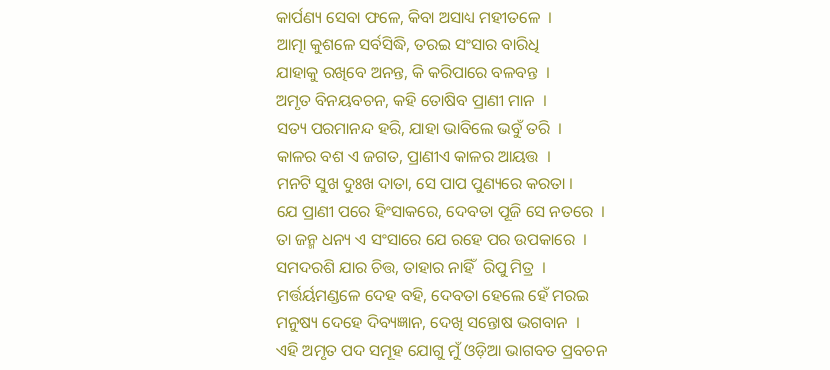କାର୍ପଣ୍ୟ ସେବା ଫଳେ, କିବା ଅସାଧ୍ୟ ମହୀତଳେ  ।
ଆତ୍ମା କୁଶଳେ ସର୍ବସିଦ୍ଧି, ତରଇ ସଂସାର ବାରିଧି
ଯାହାକୁ ରଖିବେ ଅନନ୍ତ, କି କରିପାରେ ବଳବନ୍ତ  ।
ଅମୃତ ବିନୟବଚନ, କହି ତୋଷିବ ପ୍ରାଣୀ ମାନ  ।
ସତ୍ୟ ପରମାନନ୍ଦ ହରି, ଯାହା ଭାବିଲେ ଭବୁଁ ତରି  ।
କାଳର ବଶ ଏ ଜଗତ, ପ୍ରାଣୀଏ କାଳର ଆୟତ୍ତ  ।
ମନଟି ସୁଖ ଦୁଃଖ ଦାତା, ସେ ପାପ ପୁଣ୍ୟରେ କରତା ।
ଯେ ପ୍ରାଣୀ ପରେ ହିଂସାକରେ, ଦେବତା ପୂଜି ସେ ନତରେ  ।
ତା ଜନ୍ମ ଧନ୍ୟ ଏ ସଂସାରେ ଯେ ରହେ ପର ଉପକାରେ  ।
ସମଦରଶି ଯାର ଚିତ୍ତ, ତାହାର ନାହିଁ  ରିପୁ ମିତ୍ର  ।
ମର୍ତ୍ତର୍ୟମଣ୍ଡଳେ ଦେହ ବହି, ଦେବତା ହେଲେ ହେଁ ମରଇ
ମନୁଷ୍ୟ ଦେହେ ଦିବ୍ୟଜ୍ଞାନ, ଦେଖି ସନ୍ତୋଷ ଭଗବାନ  ।
ଏହି ଅମୃତ ପଦ ସମୂହ ଯୋଗୁ ମୁଁ ଓଡ଼ିଆ ଭାଗବତ ପ୍ରବଚନ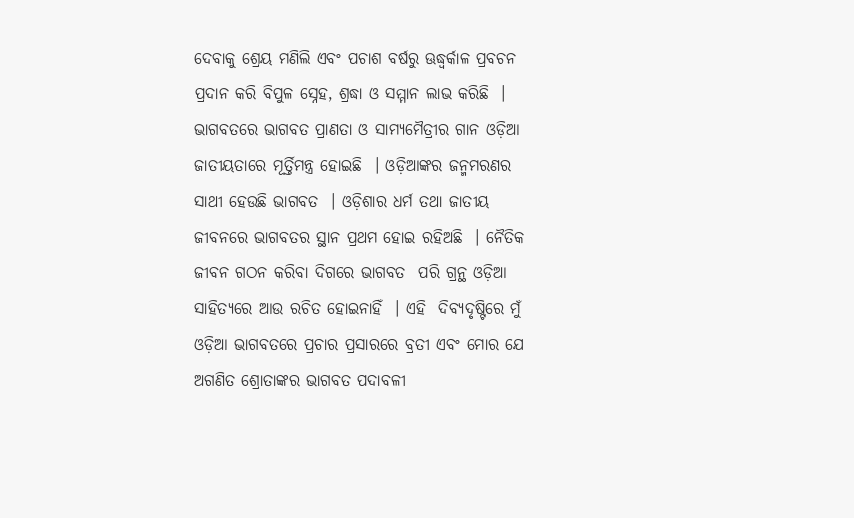ଦେବାକୁ ଶ୍ରେୟ ମଣିଲି ଏବଂ ପଚାଶ ବର୍ଷରୁ ଊଦ୍ଧ୍ୱର୍କାଳ ପ୍ରବଚନ ପ୍ରଦାନ କରି ବିପୁଳ ସ୍ନେହ, ଶ୍ରଦ୍ଧା ଓ ସମ୍ମାନ ଲାଭ କରିଛି  । ଭାଗବତରେ ଭାଗବତ ପ୍ରାଣତା ଓ ସାମ୍ୟମୈତ୍ରୀର ଗାନ ଓଡ଼ିଆ ଜାତୀୟତାରେ ମୂର୍ତ୍ତିମନ୍ତ୍ର ହୋଇଛି  । ଓଡ଼ିଆଙ୍କର ଜନ୍ମମରଣର ସାଥୀ ହେଉଛି ଭାଗବତ  । ଓଡ଼ିଶାର ଧର୍ମ ତଥା ଜାତୀୟ ଜୀବନରେ ଭାଗବତର ସ୍ଥାନ ପ୍ରଥମ ହୋଇ ରହିଅଛି  । ନୈତିକ ଜୀବନ ଗଠନ କରିବା ଦିଗରେ ଭାଗବତ  ପରି ଗ୍ରନ୍ଥ ଓଡ଼ିଆ ସାହିତ୍ୟରେ ଆଉ ରଚିତ ହୋଇନାହିଁ  । ଏହି  ଦିବ୍ୟଦୃଷ୍ଟିରେ ମୁଁ ଓଡ଼ିଆ ଭାଗବତରେ ପ୍ରଚାର ପ୍ରସାରରେ ବ୍ରତୀ ଏବଂ ମୋର ଯେ ଅଗଣିତ ଶ୍ରୋତାଙ୍କର ଭାଗବତ ପଦାବଳୀ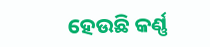ହେଉଛି କର୍ଣ୍ଣ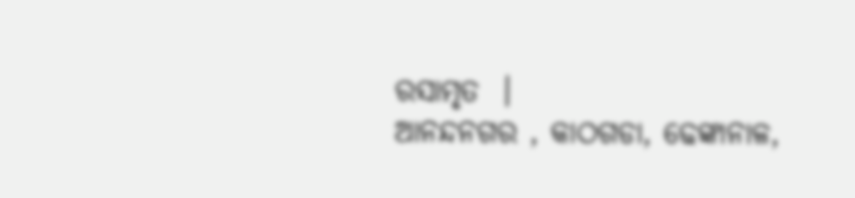ରସାମୃତ  ।
ଆନନ୍ଦନଗର , କାଠଗଡା, ଢେଙ୍କାନାଳ,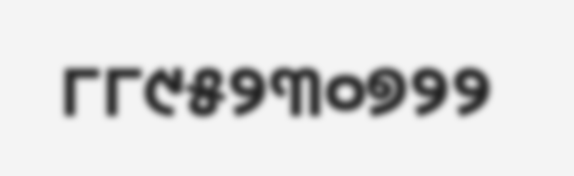୮୮୯୫୨୩୦୭୨୨